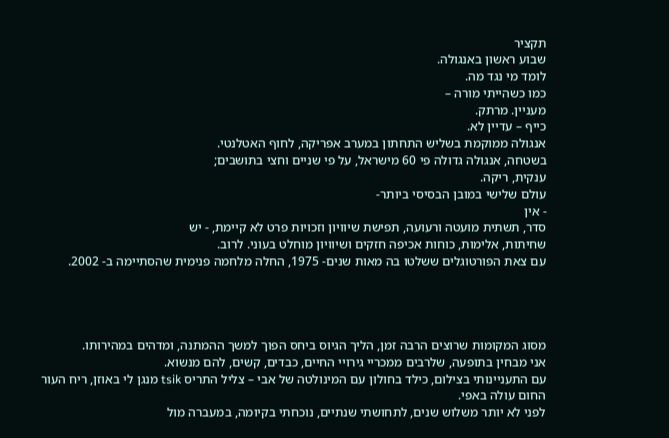תקציר
שבוע ראשון באנגולה.
לומד מי נגד מה.
כמו כשהייתי מורה –
מעניין. מרתק.
כייף – עדיין לא.
אנגולה ממוקמת בשליש התחתון במערב אפריקה, לחוף האטלנטי.
בשטחה, אנגולה גדולה פי 60 מישראל, על פי שניים וחצי בתושבים;
ענקית, ריקה.
עולם שלישי במובן הבסיסי ביותר-
- אין
סדר, תשתית מועטה ורעועה, תפישת שיוויון וזכויות פרט לא קיימת, - יש
שחיתות, אלימות, כוחות אכיפה חזקים ושיוויון מוחלט בעוני. לרוב.
עם צאת הפורטוגלים ששלטו בה מאות שנים- 1975, החלה מלחמה פנימית שהסתיימה ב- 2002.




מסוג המקומות שרוצים הרבה זמן, הליך הגיוס ביחס הפוך למשך ההמתנה, ומדהים במהירותו.
אני מבחין בתופעה, שלרבים ממכריי גירויי החיים, כבדים, קשים, להם מנשוא.
עם התעניינותי בצילום, כילד בחולון עם המינולטה של אבי – צליל התריס tsik מנגן לי באוזן, ריח העור החום עולה באפי.
לפני לא יותר משלוש שנים, לתחושתי שנתיים, נוכחתי בקיומה, במעברה מול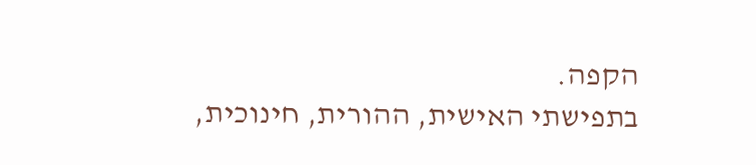הקפה.
בתפישתי האישית, ההורית, חינוכית,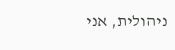ניהולית, אני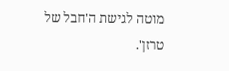מוטה לגישת ה'חבל של טרזן'.